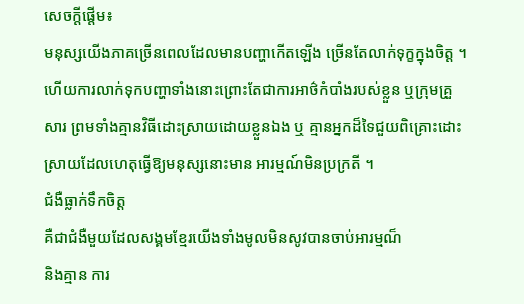សេចក្តីផ្តើម៖
មនុស្សយើងភាគច្រើនពេលដែលមានបញ្ហាកើតឡើង ច្រើនតែលាក់ទុក្ខក្នុងចិត្ត ។ ហើយការលាក់ទុកបញ្ហាទាំងនោះព្រោះតែជាការអាថ៌កំបាំងរបស់ខ្លួន ឬក្រុមគ្រួសារ ព្រមទាំងគ្មានវិធីដោះស្រាយដោយខ្លួនឯង ឬ គ្មានអ្នកដ៏ទៃជួយពិគ្រោះដោះស្រាយដែលហេតុធ្វើឱ្យមនុស្សនោះមាន អារម្មណ៍មិនប្រក្រតី ។
ជំងឺធ្លាក់ទឹកចិត្ត
គឺជាជំងឺមួយដែលសង្គមខ្មែរយើងទាំងមូលមិនសូវបានចាប់អារម្មណ៏
និងគ្មាន ការ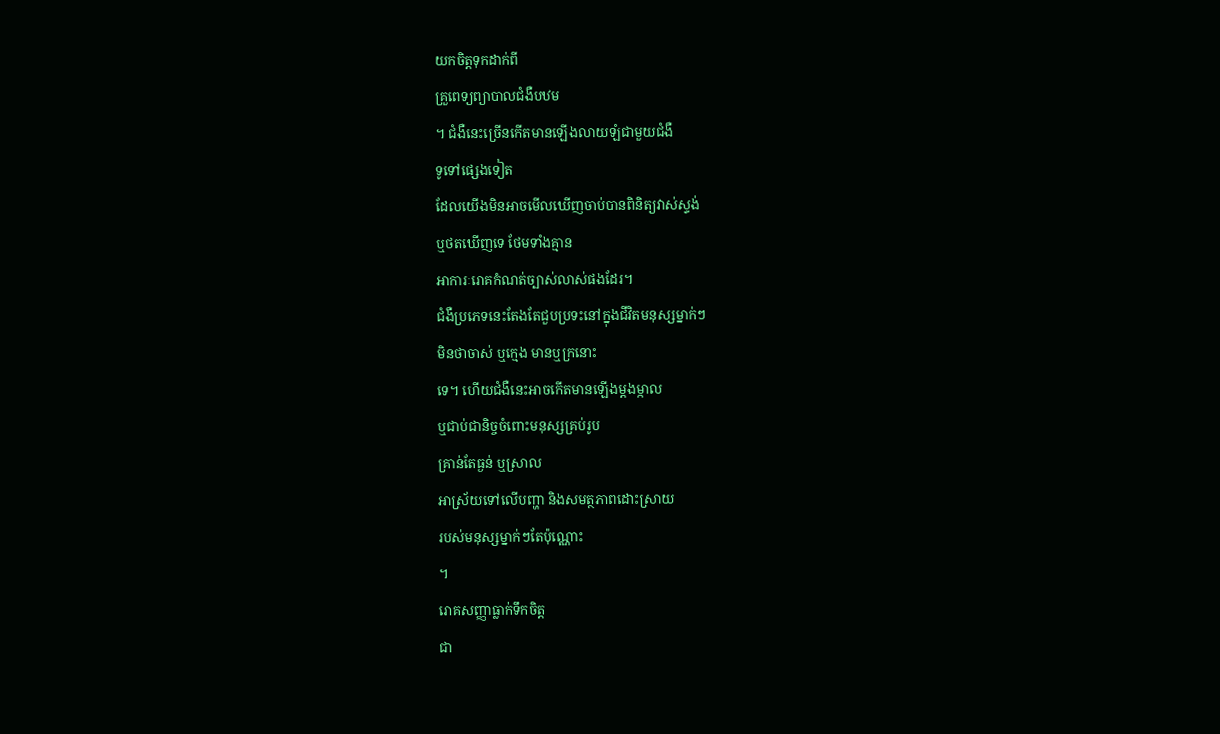យកចិត្តទុកដាក់ពី
គ្រួពេទ្យព្យាបាលជំងឺបឋម
។ ជំងឺនេះច្រើនកើតមានឡើងលាយឡំជាមួយជំងឺ
ទូទៅផ្សេងទៀត
ដែលយើងមិនអាចមើលឃើញចាប់បានពិនិត្យវាស់ស្ទង់
ឬថតឃើញទេ ថែមទាំងគ្មាន
អាការៈរោគកំណត់ច្បាស់លាស់ផងដែរ។
ជំងឺប្រភេទនេះតែងតែជួបប្រទះនៅក្នុងជីវិតមនុស្សម្នាក់ៗ
មិនថាចាស់ ឬក្មេង មានឬក្រនោះ
ទេ។ ហើយជំងឺនេះអាចកើតមានឡើងម្តងម្កាល
ឬជាប់ជានិច្ចចំពោះមនុស្សគ្រប់រូប
គ្រាន់តែធ្ងន់ ឬស្រាល
អាស្រ័យទៅលើបញ្ហា និងសមត្ថភាពដោះស្រាយ
របស់មនុស្សម្នាក់ៗតែប៉ុណ្ណោះ
។
រោគសញ្ញាធ្លាក់ទឹកចិត្ត
ជា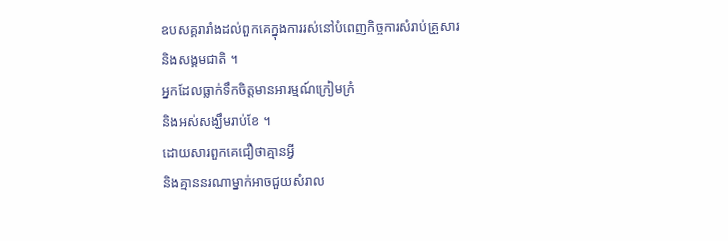ឧបសគ្គរារាំងដល់ពួកគេក្នុងការរស់នៅបំពេញកិច្ចការសំរាប់គ្រួសារ
និងសង្គមជាតិ ។
អ្នកដែលធ្លាក់ទឹកចិត្តមានអារម្មណ៍ក្រៀមក្រំ
និងអស់សង្ឃឹមរាប់ខែ ។
ដោយសារពួកគេជឿថាគ្មានអ្វី
និងគ្មាននរណាម្នាក់អាចជួយសំរាល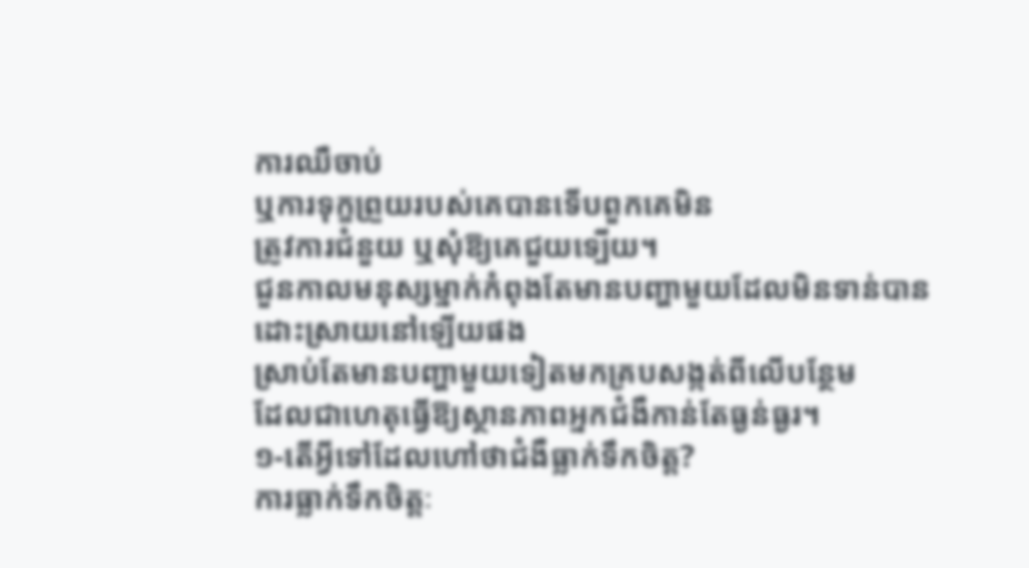ការឈឺចាប់
ឬការទុក្ខព្រួយរបស់គេបានទើបពួកគេមិន
ត្រូវការជំនួយ ឬសុំឱ្យគេជួយទ្បើយ។
ជួនកាលមនុស្សម្នាក់កំពុងតែមានបញ្ហាមួយដែលមិនទាន់បាន
ដោះស្រាយនៅឡើយផង
ស្រាប់តែមានបញ្ហាមួយទៀតមកគ្របសង្កត់ពីលើបន្ថែម
ដែលជាហេតុធ្វើឱ្យស្ថានភាពអ្នកជំងឺកាន់តែធ្ងន់ធ្ងរ។
១-តើអ្វីទៅដែលហៅថាជំងឺធ្លាក់ទឹកចិត្ត?
ការធ្លាក់ទឹកចិត្តៈ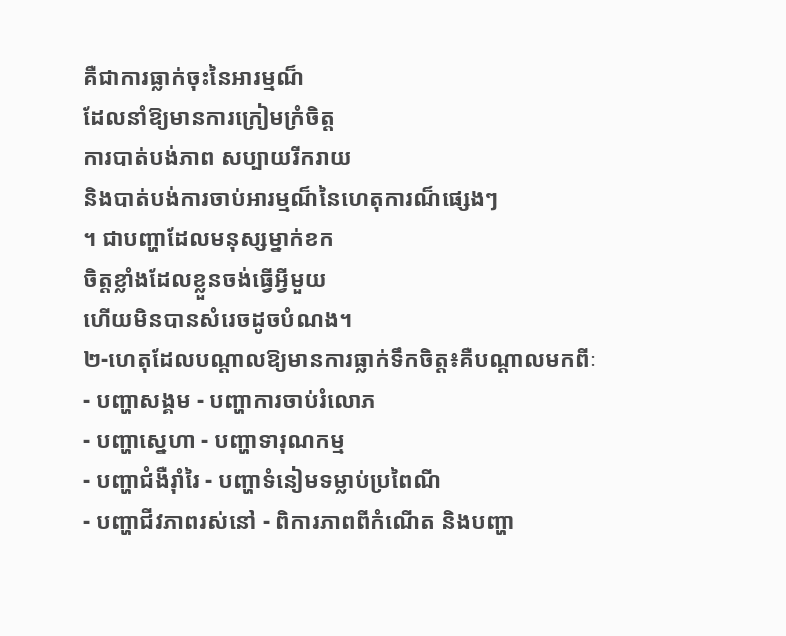គឺជាការធ្លាក់ចុះនៃអារម្មណ៏
ដែលនាំឱ្យមានការក្រៀមក្រំចិត្ត
ការបាត់បង់ភាព សប្បាយរីករាយ
និងបាត់បង់ការចាប់អារម្មណ៏នៃហេតុការណ៏ផ្សេងៗ
។ ជាបញ្ហាដែលមនុស្សម្នាក់ខក
ចិត្តខ្លាំងដែលខ្លួនចង់ធ្វើអ្វីមួយ
ហើយមិនបានសំរេចដូចបំណង។
២-ហេតុដែលបណ្តាលឱ្យមានការធ្លាក់ទឹកចិត្ត៖គឺបណ្តាលមកពីៈ
- បញ្ហាសង្គម - បញ្ហាការចាប់រំលោភ
- បញ្ហាស្នេហា - បញ្ហាទារុណកម្ម
- បញ្ហាជំងឺរ៉ាំរៃ - បញ្ហាទំនៀមទម្លាប់ប្រពៃណី
- បញ្ហាជីវភាពរស់នៅ - ពិការភាពពីកំណើត និងបញ្ហា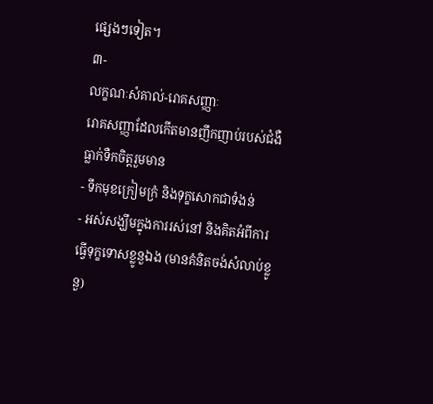ផ្សេងៗទៀត។
៣-
លក្ខណៈសំគាល់-រោគសញ្ញាៈ
រោគសញ្ញាដែលកើតមានញឹកញាប់របស់ជំងឺធ្លាក់ទឺកចិត្តរួមមាន
- ទឹកមុខក្រៀមក្រំ និងទុក្ខសោកជាទំងន់
- អស់សង្ឃឹមក្នុងការរស់នៅ និងគិតអំពីការធ្វើទុក្ខទោសខ្លូនួឯង (មានគំនិតចង់សំលាប់ខ្លូនួ)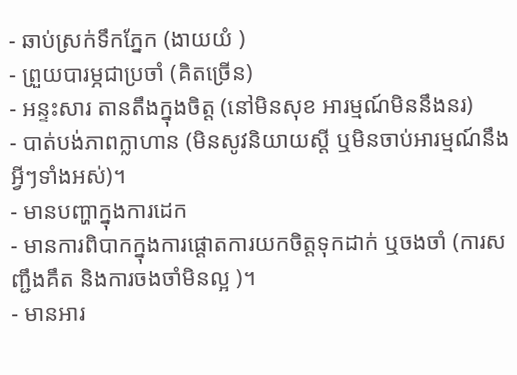- ឆាប់ស្រក់ទឹកភ្នែក (ងាយយំ )
- ព្រួយបារម្ភជាប្រចាំ (គិតច្រើន)
- អន្ទះសារ តានតឹងក្នុងចិត្ត (នៅមិនសុខ អារម្មណ៍មិននឹងនរ)
- បាត់បង់ភាពក្លាហាន (មិនសូវនិយាយស្តី ឬមិនចាប់អារម្មណ៍នឹងអ្វីៗទាំងអស់)។
- មានបញ្ហាក្នុងការដេក
- មានការពិបាកក្នុងការផ្តោតការយកចិត្តទុកដាក់ ឬចងចាំ (ការសញ្ជឹងគឹត និងការចងចាំមិនល្អ )។
- មានអារ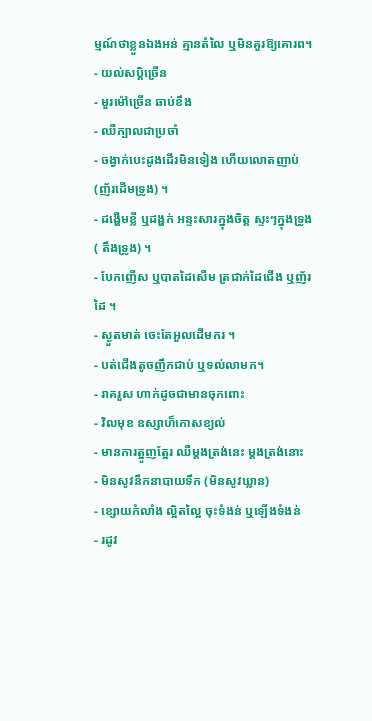ម្មណ៍ថាខ្លួនឯងអន់ គ្មានតំលៃ ឬមិនគួរឱ្យគោរព។
- យល់សប្តិច្រើន
- មួរម៉ៅច្រើន ឆាប់ខឹង
- ឈឺក្បាលជាប្រចាំ
- ចង្វាក់បេះដូងដើរមិនទៀង ហើយលោតញាប់ (ញ័រដើមទ្រូង) ។
- ដង្ហើមខ្លី ឬដង្ហក់ អន្ទះសារក្នុងចិត្ត ស្ទះៗក្នុងទ្រូង ( តឹងទ្រូង) ។
- បែកញើស ឬបាតដៃសើម ត្រជាក់ដៃជើង ឬញ័រដៃ ។
- ស្ងួតមាត់ ចេះតែអួលដើមករ ។
- បត់ជើងតូចញឹកជាប់ ឬទល់លាមក។
- រាគរួស ហាក់ដូចជាមានចុកពោះ
- វិលមុខ ឧស្សាហ៏កោសខ្យល់
- មានការត្អូញត្អែរ ឈឺម្តងត្រង់នេះ ម្តងត្រង់នោះ
- មិនសូវនឹកនាបាយទឹក (មិនសូវឃ្លាន)
- ខ្សោយកំលាំង ល្អិតល្អៃ ចុះទំងន់ ឬឡើងទំងន់
- រដូវ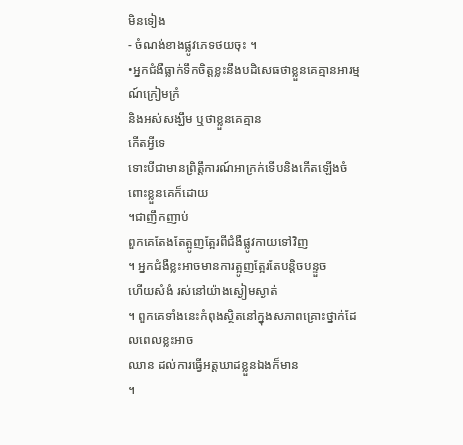មិនទៀង
- ចំណង់ខាងផ្លូវភេទថយចុះ ។
•អ្នកជំងឺធ្លាក់ទឹកចិត្តខ្លះនឹងបដិសេធថាខ្លួនគេគ្មានអារម្មណ៍ក្រៀមក្រំ
និងអស់សង្ឃឹម ឬថាខ្លួនគេគ្មាន
កើតអ្វីទេ
ទោះបីជាមានព្រិត្តឹការណ៍អាក្រក់ទើបនិងកើតឡើងចំពោះខ្លួនគេក៏ដោយ
។ជាញឹកញាប់
ពួកគេតែងតែត្អូញត្អែរពីជំងឺផ្លូវកាយទៅវិញ
។ អ្នកជំងឺខ្លះអាចមានការត្អូញត្អែរតែបន្តិចបន្ទួច
ហើយសំងំ រស់នៅយ៉ាងស្ងៀមស្ងាត់
។ ពួកគេទាំងនេះកំពុងស្ថិតនៅក្នុងសភាពគ្រោះថ្នាក់ដែលពេលខ្លះអាច
ឈាន ដល់ការធ្វើអត្តឃាដខ្លួនឯងក៏មាន
។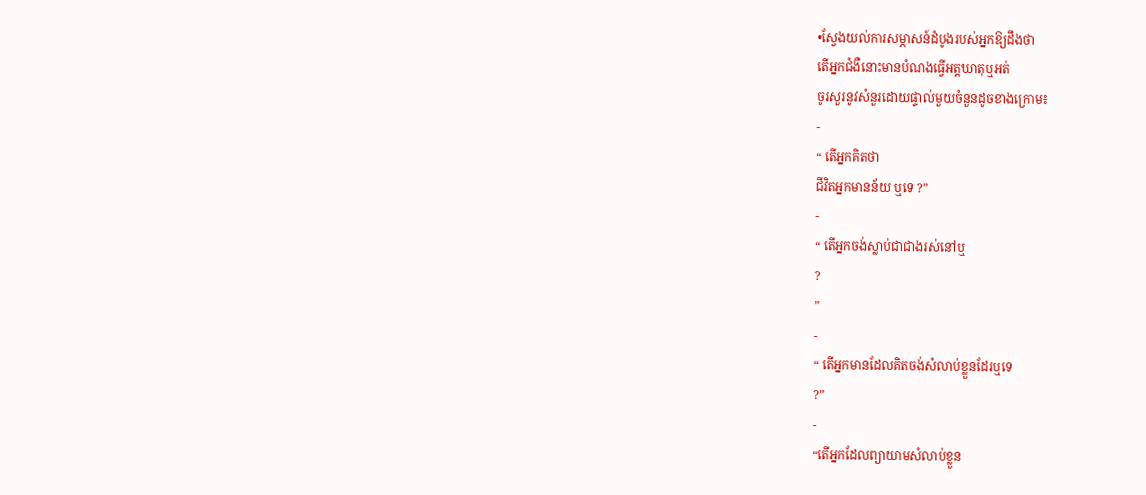•ស្វែងយល់ការសម្ភាសន៍ដំបូងរបស់អ្នកឱ្យដឹងថា
តើអ្នកជំងឺនោះមានបំណងធ្វើអត្តឃាតុឬអត់
ចូរសួរនូវសំនួរដោយផ្ទាល់មួយចំនួនដូចខាងក្រោម៖
-
“ តើអ្នកគិតថា
ជីវិតអ្នកមានន័យ ឬទេ ?”
-
“ តើអ្នកចង់ស្លាប់ជាជាងរស់នៅឬ
?
”
-
“ តើអ្នកមានដែលគិតចង់សំលាប់ខ្លួនដែរឬទេ
?”
-
“តើអ្នកដែលព្យាយាមសំលាប់ខ្លួន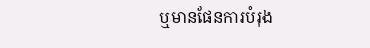ឬមានផែនការបំរុង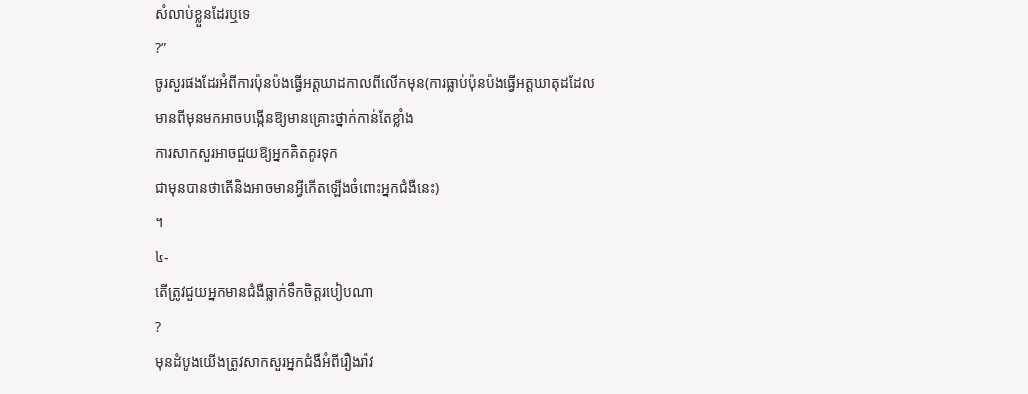សំលាប់ខ្លួនដែរឬទេ
?”
ចូរសួរផងដែរអំពីការប៉ុនប៉ងធ្វើអត្តឃាដកាលពីលើកមុន(ការធ្លាប់ប៉ុនប៉ងធ្វើអត្តឃាតុដដែល
មានពីមុនមកអាចបង្កើនឱ្យមានគ្រោះថ្នាក់កាន់តែខ្លាំង
ការសាកសួរអាចជួយឱ្យអ្នកគិតគូរទុក
ជាមុនបានថាតើនិងអាចមានអ្វីកើតឡើងចំពោះអ្នកជំងឺនេះ)
។
៤-
តើត្រូវជួយអ្នកមានជំងឺធ្លាក់ទឹកចិត្តរបៀបណា
?
មុនដំបូងយើងត្រូវសាកសួរអ្នកជំងឺអំពីរឿងរ៉ាវ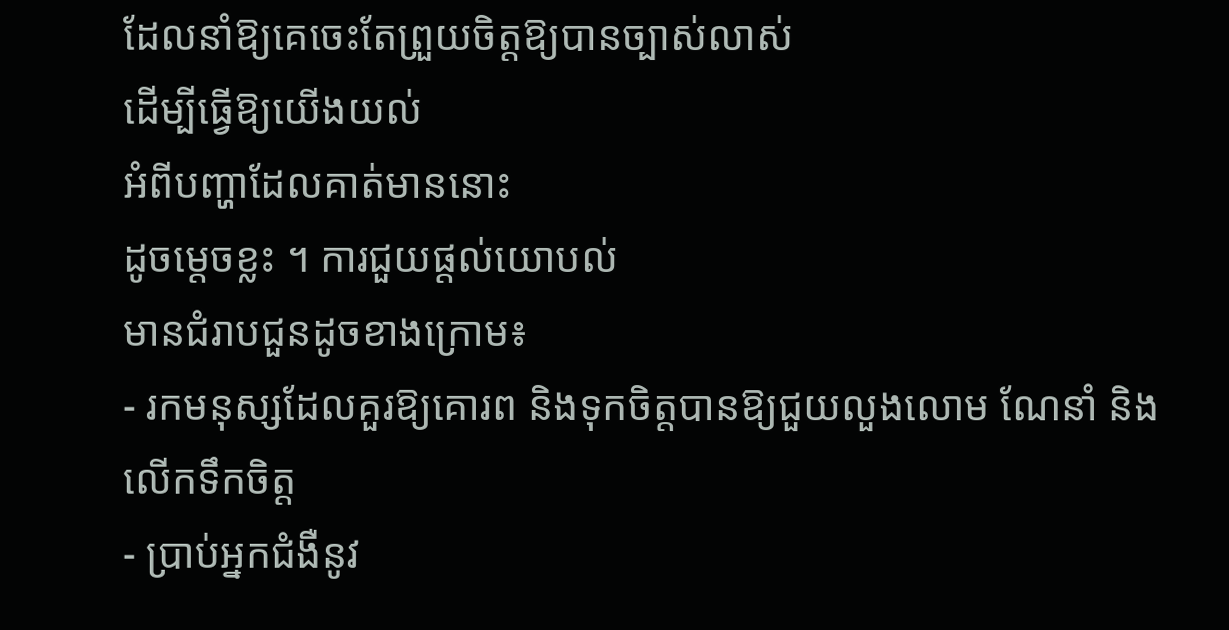ដែលនាំឱ្យគេចេះតែព្រួយចិត្តឱ្យបានច្បាស់លាស់
ដើម្បីធ្វើឱ្យយើងយល់
អំពីបញ្ហាដែលគាត់មាននោះ
ដូចម្តេចខ្លះ ។ ការជួយផ្តល់យោបល់
មានជំរាបជួនដូចខាងក្រោម៖
- រកមនុស្សដែលគួរឱ្យគោរព និងទុកចិត្តបានឱ្យជួយលួងលោម ណែនាំ និងលើកទឹកចិត្ត
- ប្រាប់អ្នកជំងឺនូវ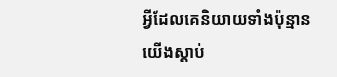អ្វីដែលគេនិយាយទាំងប៉ុន្មាន យើងស្តាប់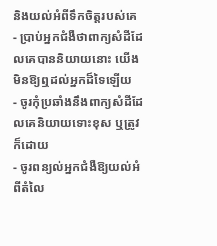និងយល់អំពីទឹកចិត្តរបស់គេ
- ប្រាប់អ្នកជំងឺថាពាក្យសំដីដែលគេបាននិយាយនោះ យើងមិនឱ្យឮដល់អ្នកដ៏ទៃឡើយ
- ចូរកុំប្រឆាំងនឹងពាក្យសំដីដែលគេនិយាយទោះខុស ឬត្រូវក៏ដោយ
- ចូរពន្យល់អ្នកជំងឺឱ្យយល់អំពីតំលៃ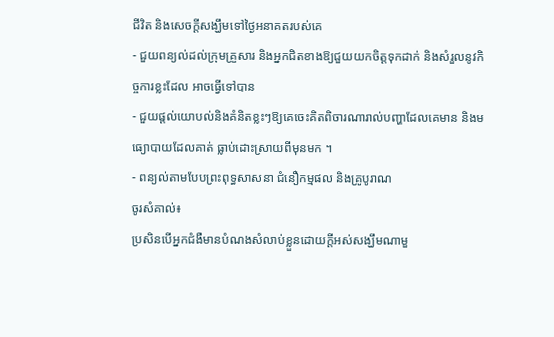ជីវិត និងសេចក្តីសង្ឃឹមទៅថ្ងៃអនាគតរបស់គេ
- ជួយពន្យល់ដល់ក្រុមគ្រួសារ និងអ្នកជិតខាងឱ្យជួយយកចិត្តទុកដាក់ និងសំរួលនូវកិច្ចការខ្លះដែល អាចធ្វើទៅបាន
- ជួយផ្តល់យោបល់និងគំនិតខ្លះៗឱ្យគេចេះគិតពិចារណារាល់បញ្ហាដែលគេមាន និងមធ្យោបាយដែលគាត់ ធ្លាប់ដោះស្រាយពីមុនមក ។
- ពន្យល់តាមបែបព្រះពុទ្ធសាសនា ជំនឿកម្មផល និងគ្រូបូរាណ
ចូរសំគាល់៖
ប្រសិនបើអ្នកជំងឺមានបំណងសំលាប់ខ្លួនដោយក្តីអស់សង្ឃឹមណាមួ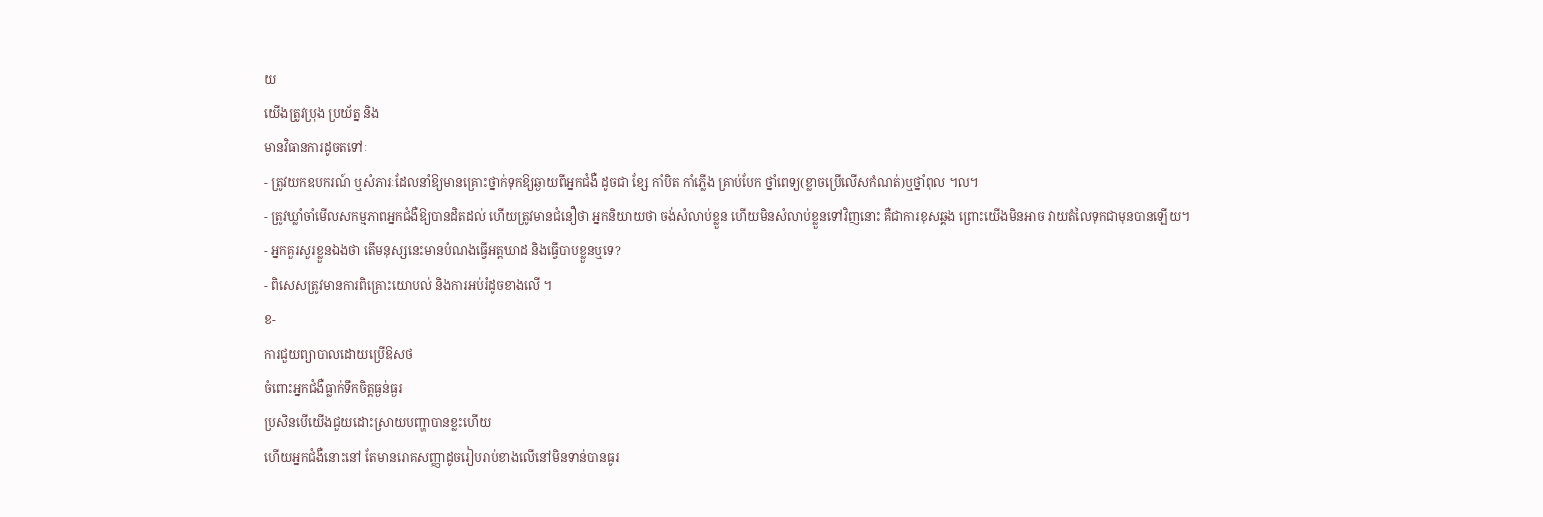យ
យើងត្រូវប្រុង ប្រយ័ត្ន និង
មានវិធានការដូចតទៅៈ
- ត្រូវយកឧបករណ៍ ឬសំភារៈដែលនាំឱ្យមានគ្រោះថ្នាក់ទុកឱ្យឆ្ងាយពីអ្នកជំងឺ ដូចជា ខ្សែ កាំបិត កាំភ្លើង គ្រាប់បែក ថ្នាំពេទ្យ(ខ្លាចប្រើលើសកំណត់)ឬថ្នាំពុល ៘
- ត្រូវឃ្លាំចាំមើលសកម្មភាពអ្នកជំងឺឱ្យបានដិតដល់ ហើយត្រូវមានជំនឿថា អ្នកនិយាយថា ចង់សំលាប់ខ្លួន ហើយមិនសំលាប់ខ្លួនទៅវិញនោះ គឺជាការខុសឆ្គង ព្រោះយើងមិនអាច វាយតំលៃទុកជាមុនបានឡើយ។
- អ្នកគួរសួរខ្លួនឯងថា តើមនុស្សនេះមានបំណងធ្វើអត្តឃាដ និងធ្វើបាបខ្លួនឬទេ?
- ពិសេសត្រូវមានការពិគ្រោះយោបល់ និងការអប់រំដូចខាងលើ ។
ខ-
ការជួយព្យាបាលដោយប្រើឱសថ
ចំពោះអ្នកជំងឺធ្លាក់ទឹកចិត្តធ្ងន់ធ្ងរ
ប្រសិនបើយើងជួយដោះស្រាយបញ្ហាបានខ្លះហើយ
ហើយអ្នកជំងឺនោះនៅ តែមានរោគសញ្ញាដូចរៀបរាប់ខាងលើនៅមិនទាន់បានធូរ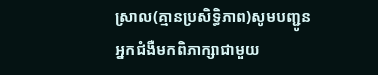ស្រាល(គ្មានប្រសិទ្ធិភាព)សូមបញ្ជូន
អ្នកជំងឺមកពិភាក្សាជាមួយ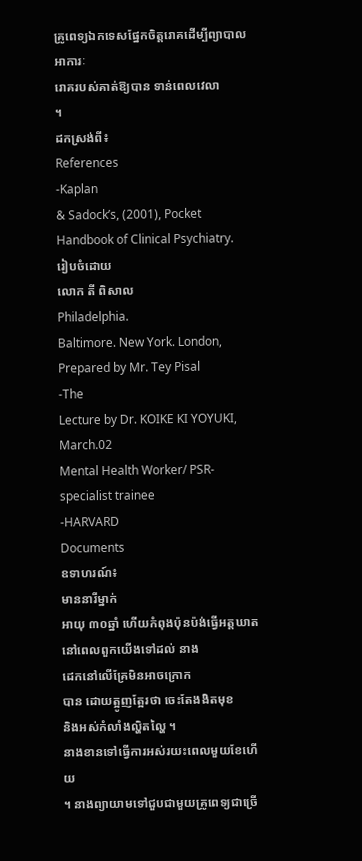គ្រូពេទ្យឯកទេសផ្នែកចិត្តរោគដើម្បីព្យាបាលអាការៈ
រោគរបស់គាត់ឱ្យបាន ទាន់ពេលវេលា
។
ដកស្រង់ពី៖
References
-Kaplan
& Sadock’s, (2001), Pocket
Handbook of Clinical Psychiatry.
រៀបចំដោយ
លោក តី ពិសាល
Philadelphia.
Baltimore. New York. London,
Prepared by Mr. Tey Pisal
-The
Lecture by Dr. KOIKE KI YOYUKI, March.02
Mental Health Worker/ PSR-specialist trainee
-HARVARD
Documents
ឧទាហរណ៍៖
មាននារីម្នាក់
អាយុ ៣០ឆ្នាំ ហើយកំពុងប៉ុនប៉ង់ធ្វើអត្តឃាត
នៅពេលពួកយើងទៅដល់ នាង
ដេកនៅលើគ្រែមិនអាចក្រោក
បាន ដោយត្អូញត្អែរថា ចេះតែងងិតមុខ
និងអស់កំលាំងល្ហិតល្ហៃ ។
នាងខានទៅធ្វើការអស់រយះពេលមួយខែហើយ
។ នាងព្យាយាមទៅជួបជាមួយគ្រូពេទ្យជាច្រើ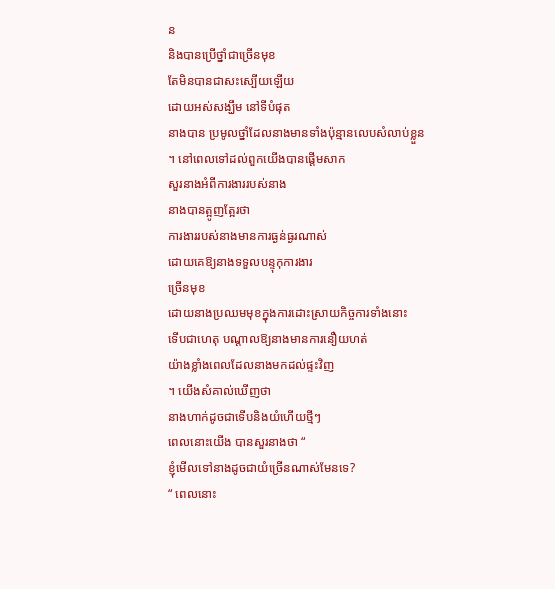ន
និងបានប្រើថ្នាំជាច្រើនមុខ
តែមិនបានជាសះស្បើយឡើយ
ដោយអស់សង្ឃឹម នៅទីបំផុត
នាងបាន ប្រមូលថ្នាំដែលនាងមានទាំងប៉ុន្មានលេបសំលាប់ខ្លួន
។ នៅពេលទៅដល់ពួកយើងបានផ្តើមសាក
សួរនាងអំពីការងាររបស់នាង
នាងបានត្អូញត្អែរថា
ការងាររបស់នាងមានការធ្ងន់ធ្ងរណាស់
ដោយគេឱ្យនាងទទួលបន្ទុកុការងារ
ច្រើនមុខ
ដោយនាងប្រឈមមុខក្នុងការដោះស្រាយកិច្ចការទាំងនោះ
ទើបជាហេតុ បណ្តាលឱ្យនាងមានការនឿយហត់
យ៉ាងខ្លាំងពេលដែលនាងមកដល់ផ្ទះវិញ
។ យើងសំគាល់ឃើញថា
នាងហាក់ដូចជាទើបនិងយំហើយថ្មីៗ
ពេលនោះយើង បានសួរនាងថា “
ខ្ញុំមើលទៅនាងដូចជាយំច្រើនណាស់មែនទេ?
“ ពេលនោះ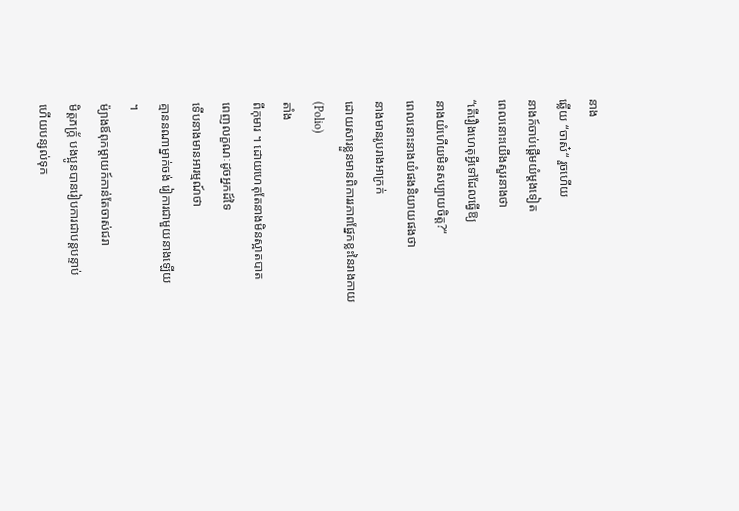នាង
ឆ្លើយ “ចាស៎“ រួចហើយ
នាងក៍ចាប់ផ្តើមយំម្តងទៀត
ពេលនោះយើងសួរនាងថា
“តើរឿងហេតុអ្វីទៅដែលធ្វើឱ្យ
នាងយំហើយមិនសប្បាយចិត្ត?“
ពេលនោះនាងយំផងនិយាយផងថា
នាងមានរូបរាងអាក្រក់
ដោយសារខ្លួនមានពិការរភាពផ្នែកខ្លះនៃរាងកាយ
(Polio)
តាំង
ពីកុមារ ។ ដោយហេតុតែនាងមិនស្អាតបាត
ពេញលក្ខណៈដូចអ្នកដ៍ទៃ
ទើបនាងមានអារម្មណ៍ថា
គ្មាននណាម្នាក់ចង់ រៀការជាមួយនាងឡើយ
។
ម៉្យាងឪពុកម្តាយក៍កាន់តែចាស់ជរា
មិត្តភក្ត្រ័ បងប្អូនបានរៀបការជាបន្តបន្ទាប់
ហើយបន្សល់ទុក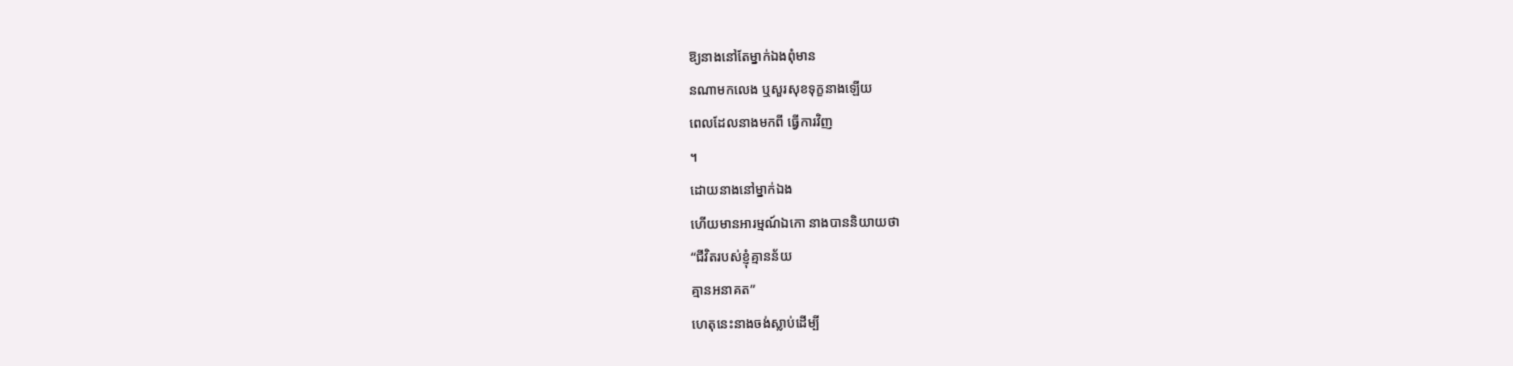ឱ្យនាងនៅតែម្នាក់ឯងពុំមាន
នណាមកលេង ឬសួរសុខទុក្ខនាងឡើយ
ពេលដែលនាងមកពី ធ្វើការវិញ
។
ដោយនាងនៅម្នាក់ឯង
ហើយមានអារម្មណ៍ឯកោ នាងបាននិយាយថា
“ជីវិតរបស់ខ្ញុំគ្មានន័យ
គ្មានអនាគត”
ហេតុនេះនាងចង់ស្លាប់ដើម្បី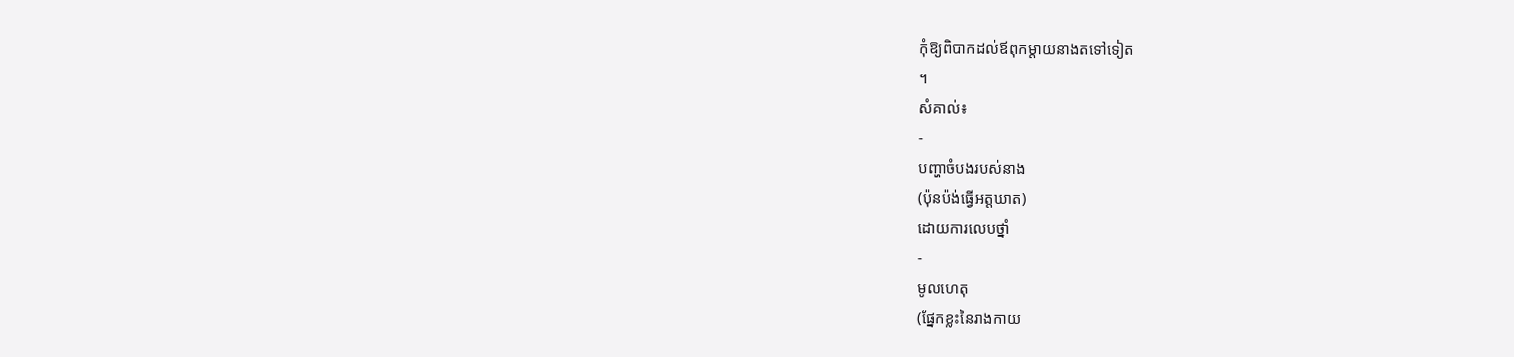កុំឱ្យពិបាកដល់ឪពុកម្តាយនាងតទៅទៀត
។
សំគាល់៖
-
បញ្ហាចំបងរបស់នាង
(ប៉ុនប៉ង់ធ្វើអត្តឃាត)
ដោយការលេបថ្នាំ
-
មូលហេតុ
(ផ្នែកខ្លះនៃរាងកាយ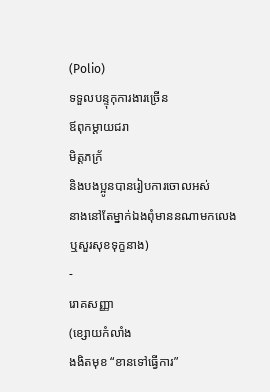(Polio)
ទទួលបន្ទុកុការងារច្រើន
ឪពុកម្តាយជរា
មិត្តភក្រ័
និងបងប្អូនបានរៀបការចោលអស់
នាងនៅតែម្នាក់ឯងពុំមាននណាមកលេង
ឬសួរសុខទុក្ខនាង)
-
រោគសញ្ញា
(ខ្សោយកំលាំង
ងងិតមុខ “ខានទៅធ្វើការ”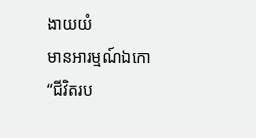ងាយយំ
មានអារម្មណ៍ឯកោ
“ជីវិតរប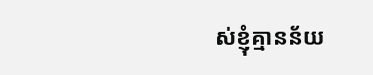ស់ខ្ញុំគ្មានន័យ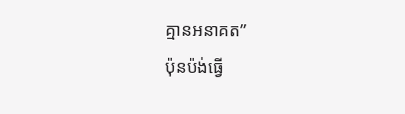គ្មានអនាគត”
ប៉ុនប៉ង់ធ្វើ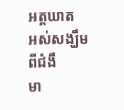អត្តឃាត
អស់សង្ឃឹមពីជំងឹ
មា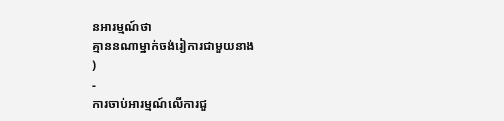នអារម្មណ៍ថា
គ្មាននណាម្នាក់ចង់រៀការជាមួយនាង
)
-
ការចាប់អារម្មណ៍លើការជួ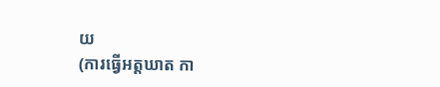យ
(ការធ្វើអត្តឃាត កា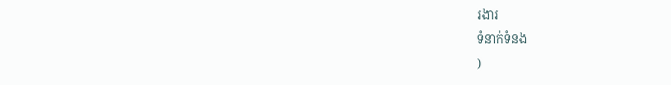រងារ
ទំនាក់ទំនង
)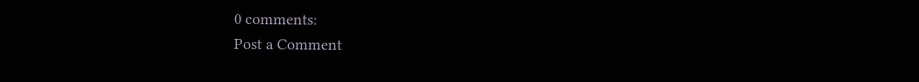0 comments:
Post a Comment